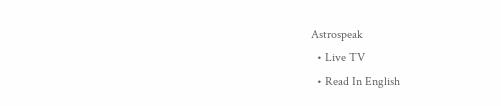Astrospeak
  • Live TV
  • Read In English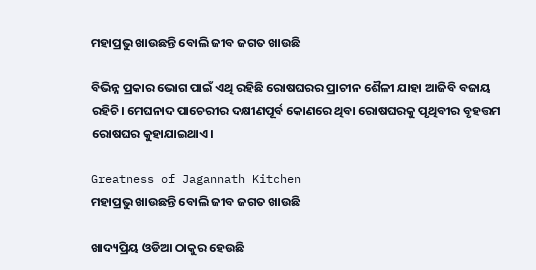ମହାପ୍ରଭୁ ଖାଉଛନ୍ତି ବୋଲି ଜୀବ ଜଗତ ଖାଉଛି

ବିଭିନ୍ନ ପ୍ରକାର ଭୋଗ ପାଇଁ ଏଥି ରହିଛି ରୋଷଘରର ପ୍ରାଚୀନ ଶୈଳୀ ଯାହା ଆଜିବି ବଜାୟ ରହିଚି। ମେଘନାଦ ପାଚେରୀର ଦକ୍ଷୀଣପୂର୍ବ କୋଣରେ ଥିବା ରୋଷଘରକୁ ପୃଥିବୀର ବୃହତ୍ତମ ରୋଷଘର କୁହାଯାଇଥାଏ।

Greatness of Jagannath Kitchen
ମହାପ୍ରଭୁ ଖାଉଛନ୍ତି ବୋଲି ଜୀବ ଜଗତ ଖାଉଛି

ଖାଦ୍ୟପ୍ରିୟ ଓଡିଆ ଠାକୁର ହେଉଛି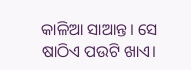କାଳିଆ ସାଆନ୍ତ। ସେ ଷାଠିଏ ପଉଟି ଖାଏ।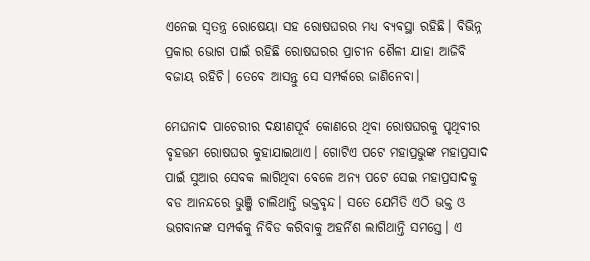ଏନେଇ ସ୍ୱତନ୍ତ୍ର ରୋଷେୟା ସହ ରୋଷଘରର ମଧ୍ୟ ବ୍ୟବସ୍ଥା ରହିଛି। ବିଭିନ୍ନ ପ୍ରକାର ଭୋଗ ପାଇଁ ରହିଛି ରୋଷଘରର ପ୍ରାଚୀନ ଶୈଳୀ ଯାହା ଆଜିବି ବଜାୟ ରହିଚି। ତେବେ ଆସନ୍ତୁ ସେ ସମ୍ପର୍କରେ ଜାଣିନେବା।

ମେଘନାଦ ପାଚେରୀର ଦକ୍ଷୀଣପୂର୍ବ କୋଣରେ ଥିବା ରୋଷଘରକୁ ପୃଥିବୀର ବୃହତ୍ତମ ରୋଷଘର କୁହାଯାଇଥାଏ। ଗୋଟିଏ ପଟେ ମହାପ୍ରଭୁଙ୍କ ମହାପ୍ରସାଦ ପାଇଁ ସୁଆର ସେବକ ଲାଗିଥିବା ବେଳେ ଅନ୍ୟ ପଟେ ସେଇ ମହାପ୍ରସାଦକୁ ବଡ ଆନନ୍ଦରେ ଭୁଞ୍ଜି ଚାଲିଥାନ୍ତି ଭକ୍ତବୃନ୍ଦ। ସତେ ଯେମିତି ଏଠି ଭକ୍ତ ଓ ଭଗବାନଙ୍କ ସମ୍ପର୍କକୁ ନିବିଡ କରିବାକୁ ଅହର୍ନିଶ ଲାଗିଥାନ୍ତି ସମସ୍ତେ। ଏ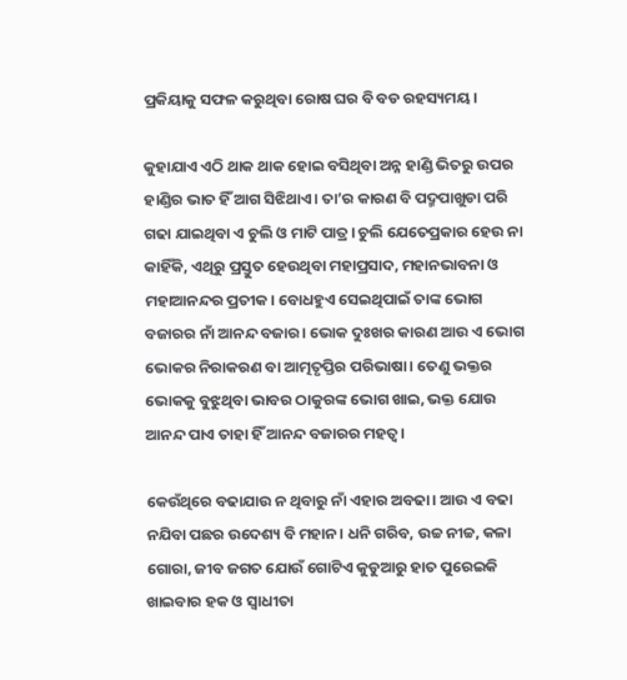ପ୍ରକିୟାକୁ ସଫଳ କରୁଥିବା ରୋଷ ଘର ବି ବଡ ରହସ୍ୟମୟ।

କୁହାଯାଏ ଏଠି ଥାକ ଥାକ ହୋଇ ବସିଥିବା ଅନ୍ନ ହାଣ୍ଡି ଭିତରୁ ଉପର ହାଣ୍ଡିର ଭାତ ହିଁ ଆଗ ସିଝିଥାଏ। ତା’ର କାରଣ ବି ପଦ୍ମପାଖୁଡା ପରି ଗଢା ଯାଇଥିବା ଏ ଚୁଲି ଓ ମାଟି ପାତ୍ର। ଚୁଲି ଯେତେପ୍ରକାର ହେଉ ନା କାହିଁକି, ଏଥିରୁ ପ୍ରସ୍ତୁତ ହେଉଥିବା ମହାପ୍ରସାଦ, ମହାନଭାବନା ଓ ମହାଆନନ୍ଦର ପ୍ରତୀକ। ବୋଧହୁଏ ସେଇଥିପାଇଁ ତାଙ୍କ ଭୋଗ ବଜାରର ନାଁ ଆନନ୍ଦ ବଜାର। ଭୋକ ଦୁଃଖର କାରଣ ଆଉ ଏ ଭୋଗ ଭୋକର ନିରାକରଣ ବା ଆତ୍ମତୃପ୍ତିର ପରିଭାଷା। ତେଣୁ ଭକ୍ତର ଭୋକକୁ ବୁଝୁଥିବା ଭାବର ଠାକୁରଙ୍କ ଭୋଗ ଖାଇ, ଭକ୍ତ ଯୋଉ ଆନନ୍ଦ ପାଏ ତାହା ହିଁ ଆନନ୍ଦ ବଜାରର ମହତ୍ୱ।

କେଉଁଥିରେ ବଢାଯାଉ ନ ଥିବାରୁ ନାଁ ଏହାର ଅବଢା। ଆଉ ଏ ବଢା ନଯିବା ପଛର ଉଦେଶ୍ୟ ବି ମହାନ। ଧନି ଗରିବ, ଉଚ୍ଚ ନୀଚ୍ଚ, କଳା ଗୋରା, ଜୀବ ଜଗତ ଯୋଉଁ ଗୋଟିଏ କୁଡୁଆରୁ ହାତ ପୁରେଇକି ଖାଇବାର ହକ ଓ ସ୍ୱାଧୀତା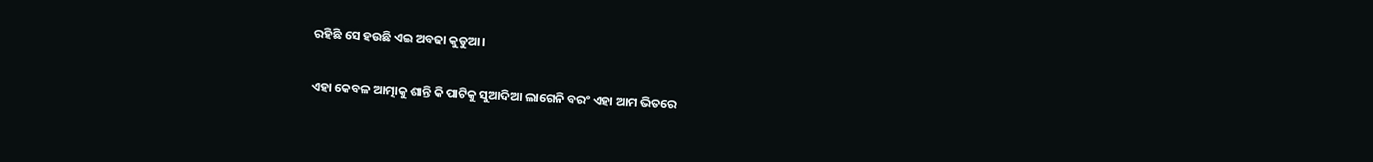ରହିଛି ସେ ହଉଛି ଏଇ ଅବଢା କୁଡୁଆ।

ଏହା କେବଳ ଆତ୍ମାକୁ ଶାନ୍ତି କି ପାଟିକୁ ସୁଆଦିଆ ଲାଗେନି ବରଂ ଏହା ଆମ ଭିତରେ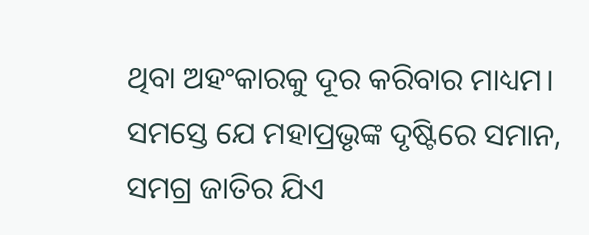ଥିବା ଅହଂକାରକୁ ଦୂର କରିବାର ମାଧ୍ୟମ। ସମସ୍ତେ ଯେ ମହାପ୍ରଭୃଙ୍କ ଦୃଷ୍ଟିରେ ସମାନ, ସମଗ୍ର ଜାତିର ଯିଏ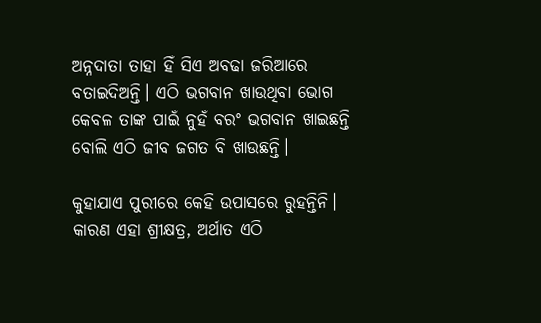ଅନ୍ନଦାତା ତାହା ହିଁ ସିଏ ଅବଢା ଜରିଆରେ ବତାଇଦିଅନ୍ତି। ଏଠି ଭଗବାନ ଖାଉଥିବା ଭୋଗ କେବଳ ତାଙ୍କ ପାଇଁ ନୁହଁ ବରଂ ଭଗବାନ ଖାଇଛନ୍ତି ବୋଲି ଏଠି ଜୀବ ଜଗତ ବି ଖାଉଛନ୍ତି।

କୁହାଯାଏ ପୁରୀରେ କେହି ଉପାସରେ ରୁହନ୍ତିନି। କାରଣ ଏହା ଶ୍ରୀକ୍ଷତ୍ର, ଅର୍ଥାତ ଏଠି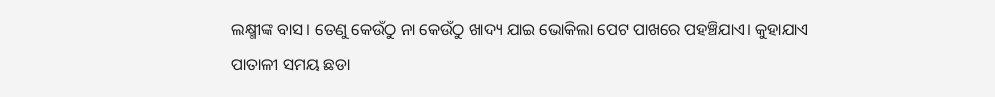ଲକ୍ଷ୍ମୀଙ୍କ ବାସ। ତେଣୁ କେଉଁଠୁ ନା କେଉଁଠୁ ଖାଦ୍ୟ ଯାଇ ଭୋକିଲା ପେଟ ପାଖରେ ପହଞ୍ଚିଯାଏ। କୁହାଯାଏ ପାତାଳୀ ସମୟ ଛଡା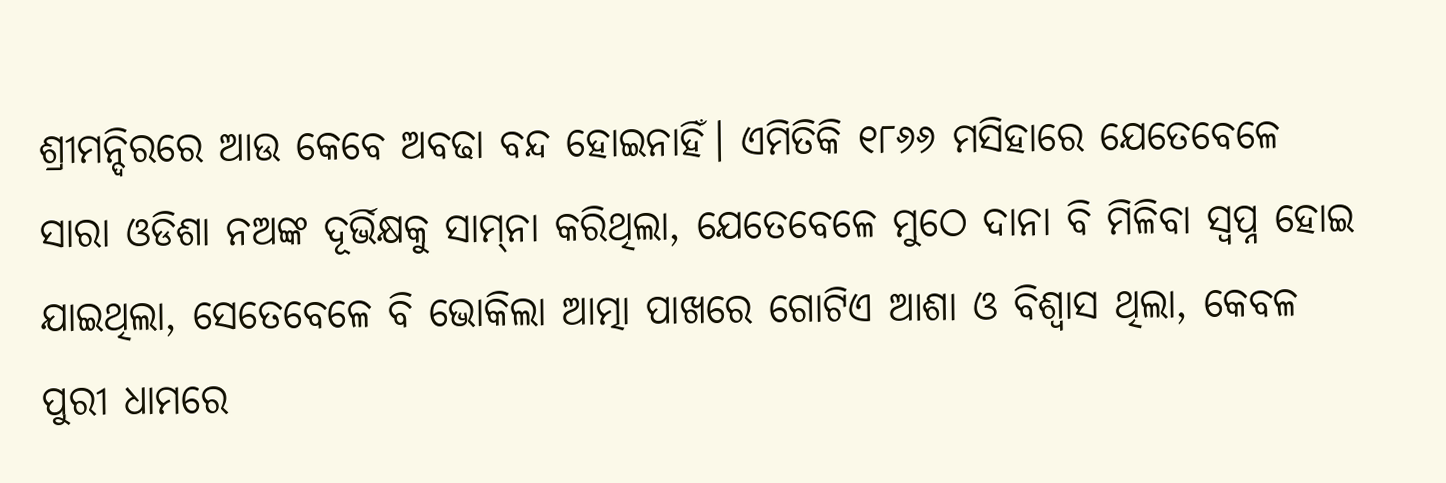ଶ୍ରୀମନ୍ଦିରରେ ଆଉ କେବେ ଅବଢା ବନ୍ଦ ହୋଇନାହିଁ। ଏମିତିକି ୧୮୬୬ ମସିହାରେ ଯେତେବେଳେ ସାରା ଓଡିଶା ନଅଙ୍କ ଦୂର୍ଭିକ୍ଷକୁ ସାମ୍‌ନା କରିଥିଲା, ଯେତେବେଳେ ମୁଠେ ଦାନା ବି ମିଳିବା ସ୍ୱପ୍ନ ହୋଇ ଯାଇଥିଲା, ସେତେବେଳେ ବି ଭୋକିଲା ଆତ୍ମା ପାଖରେ ଗୋଟିଏ ଆଶା ଓ ବିଶ୍ୱାସ ଥିଲା, କେବଳ ପୁରୀ ଧାମରେ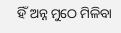ହିଁ ଅନ୍ନ ମୁଠେ ମିଳିବା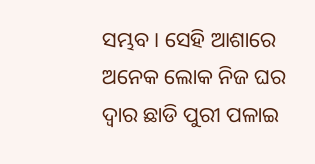ସମ୍ଭବ। ସେହି ଆଶାରେ ଅନେକ ଲୋକ ନିଜ ଘର ଦ୍ୱାର ଛାଡି ପୁରୀ ପଳାଇ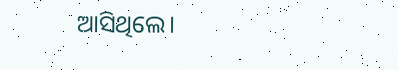ଆସିଥିଲେ।